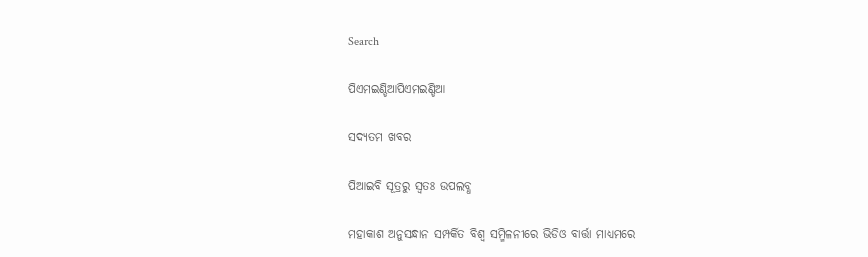Search

ପିଏମଇଣ୍ଡିଆପିଏମଇଣ୍ଡିଆ

ସଦ୍ୟତମ ଖବର

ପିଆଇବି ସୂତ୍ରରୁ ସ୍ବତଃ ଉପଲବ୍ଧ

ମହାକାଶ ଅନୁସନ୍ଧାନ ସମ୍ପର୍କିତ ବିଶ୍ୱ ସମ୍ମିଳନୀରେ ଭିଡିଓ ବାର୍ତ୍ତା ମାଧ୍ୟମରେ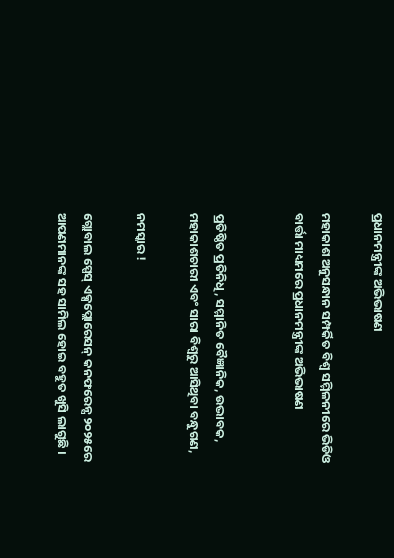ପ୍ରଧାନମନ୍ତ୍ରୀଙ୍କ ଅଭିଭାଷଣ

ମହାକାଶ ଅନୁସନ୍ଧାନ ସମ୍ପର୍କିତ ବିଶ୍ୱ ସମ୍ମିଳନୀରେ ଭିଡିଓ ବାର୍ତ୍ତା ମାଧ୍ୟମରେ ପ୍ରଧାନମନ୍ତ୍ରୀଙ୍କ ଅଭିଭାଷଣ


ପ୍ରତିଷ୍ଠିତ ପ୍ରତିନିଧି, ସମ୍ମାନିତ ବୈଜ୍ଞାନିକ, ଉଦ୍ଭାବକ, ମହାକାଶଚାରୀ ଏବଂ ସାରା ବିଶ୍ୱରୁ ଆସିଥିବା ବନ୍ଧୁଗଣ,

ନମସ୍କାର !

ଗ୍ଲୋବାଲ ସ୍ପେସ୍ ଏକ୍ସପ୍ଲୋରେସନ୍ କନଫରେନ୍ସ ୨୦୨୫ରେ ଆପଣମାନଙ୍କ ସହ ସାମିଲ ହୋଇ ବହୁତ ଖୁସି ଲାଗୁଛି ।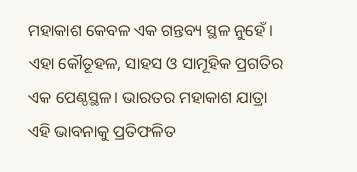ମହାକାଶ କେବଳ ଏକ ଗନ୍ତବ୍ୟ ସ୍ଥଳ ନୁହେଁ । ଏହା କୌତୂହଳ, ସାହସ ଓ ସାମୂହିକ ପ୍ରଗତିର ଏକ ପେଣ୍ଠସ୍ଥଳ। ଭାରତର ମହାକାଶ ଯାତ୍ରା ଏହି ଭାବନାକୁ ପ୍ରତିଫଳିତ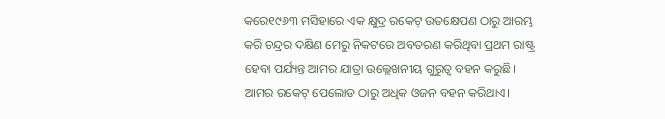କରେ୧୯୬୩ ମସିହାରେ ଏକ କ୍ଷୁଦ୍ର ରକେଟ୍ ଉତକ୍ଷେପଣ ଠାରୁ ଆରମ୍ଭ କରି ଚନ୍ଦ୍ରର ଦକ୍ଷିଣ ମେରୁ ନିକଟରେ ଅବତରଣ କରିଥିବା ପ୍ରଥମ ରାଷ୍ଟ୍ର ହେବା ପର୍ଯ୍ୟନ୍ତ ଆମର ଯାତ୍ରା ଉଲ୍ଲେଖନୀୟ ଗୁରୁତ୍ୱ ବହନ କରୁଛି। ଆମର ରକେଟ୍ ପେଲୋଡ ଠାରୁ ଅଧିକ ଓଜନ ବହନ କରିଥାଏ।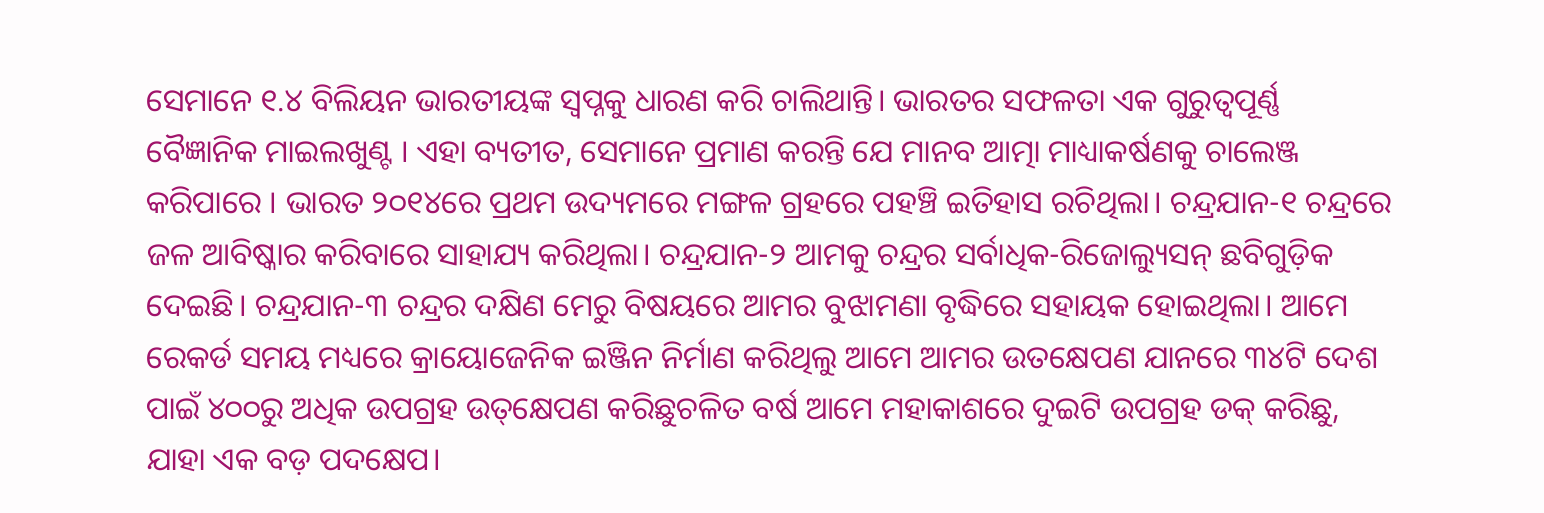ସେମାନେ ୧.୪ ବିଲିୟନ ଭାରତୀୟଙ୍କ ସ୍ୱପ୍ନକୁ ଧାରଣ କରି ଚାଲିଥାନ୍ତି। ଭାରତର ସଫଳତା ଏକ ଗୁରୁତ୍ୱପୂର୍ଣ୍ଣ ବୈଜ୍ଞାନିକ ମାଇଲଖୁଣ୍ଟ । ଏହା ବ୍ୟତୀତ, ସେମାନେ ପ୍ରମାଣ କରନ୍ତି ଯେ ମାନବ ଆତ୍ମା ମାଧ୍ୟାକର୍ଷଣକୁ ଚାଲେଞ୍ଜ କରିପାରେ । ଭାରତ ୨୦୧୪ରେ ପ୍ରଥମ ଉଦ୍ୟମରେ ମଙ୍ଗଳ ଗ୍ରହରେ ପହଞ୍ଚି ଇତିହାସ ରଚିଥିଲା। ଚନ୍ଦ୍ରଯାନ-୧ ଚନ୍ଦ୍ରରେ ଜଳ ଆବିଷ୍କାର କରିବାରେ ସାହାଯ୍ୟ କରିଥିଲା। ଚନ୍ଦ୍ରଯାନ-୨ ଆମକୁ ଚନ୍ଦ୍ରର ସର୍ବାଧିକ-ରିଜୋଲ୍ୟୁସନ୍ ଛବିଗୁଡ଼ିକ ଦେଇଛି। ଚନ୍ଦ୍ରଯାନ-୩ ଚନ୍ଦ୍ରର ଦକ୍ଷିଣ ମେରୁ ବିଷୟରେ ଆମର ବୁଝାମଣା ବୃଦ୍ଧିରେ ସହାୟକ ହୋଇଥିଲା। ଆମେ ରେକର୍ଡ ସମୟ ମଧ୍ୟରେ କ୍ରାୟୋଜେନିକ ଇଞ୍ଜିନ ନିର୍ମାଣ କରିଥିଲୁ ଆମେ ଆମର ଉତକ୍ଷେପଣ ଯାନରେ ୩୪ଟି ଦେଶ ପାଇଁ ୪୦୦ରୁ ଅଧିକ ଉପଗ୍ରହ ଉତ୍‌କ୍ଷେପଣ କରିଛୁଚଳିତ ବର୍ଷ ଆମେ ମହାକାଶରେ ଦୁଇଟି ଉପଗ୍ରହ ଡକ୍ କରିଛୁ, ଯାହା ଏକ ବଡ଼ ପଦକ୍ଷେପ।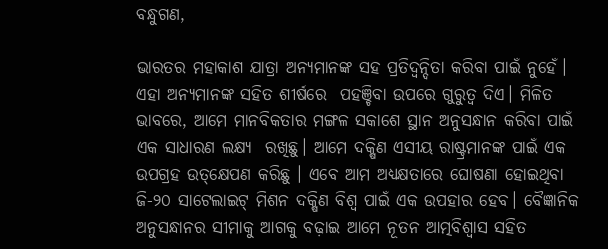ବନ୍ଧୁଗଣ,

ଭାରତର ମହାକାଶ ଯାତ୍ରା ଅନ୍ୟମାନଙ୍କ ସହ ପ୍ରତିଦ୍ୱନ୍ଦିତା କରିବା ପାଇଁ ନୁହେଁ। ଏହା ଅନ୍ୟମାନଙ୍କ ସହିତ ଶୀର୍ଷରେ  ପହଞ୍ଚିବା ଉପରେ ଗୁରୁତ୍ୱ ଦିଏ। ମିଳିତ ଭାବରେ, ଆମେ ମାନବିକତାର ମଙ୍ଗଳ ସକାଶେ ସ୍ଥାନ ଅନୁସନ୍ଧାନ କରିବା ପାଇଁ ଏକ ସାଧାରଣ ଲକ୍ଷ୍ୟ  ରଖିଛୁ। ଆମେ ଦକ୍ଷିଣ ଏସୀୟ ରାଷ୍ଟ୍ରମାନଙ୍କ ପାଇଁ ଏକ ଉପଗ୍ରହ ଉତ୍‌କ୍ଷେପଣ କରିଛୁ । ଏବେ ଆମ ଅଧ୍ୟକ୍ଷତାରେ ଘୋଷଣା ହୋଇଥିବା ଜି-୨୦ ସାଟେଲାଇଟ୍ ମିଶନ ଦକ୍ଷିଣ ବିଶ୍ୱ ପାଇଁ ଏକ ଉପହାର ହେବ। ବୈଜ୍ଞାନିକ ଅନୁସନ୍ଧାନର ସୀମାକୁ ଆଗକୁ ବଢ଼ାଇ ଆମେ ନୂତନ ଆତ୍ମବିଶ୍ୱାସ ସହିତ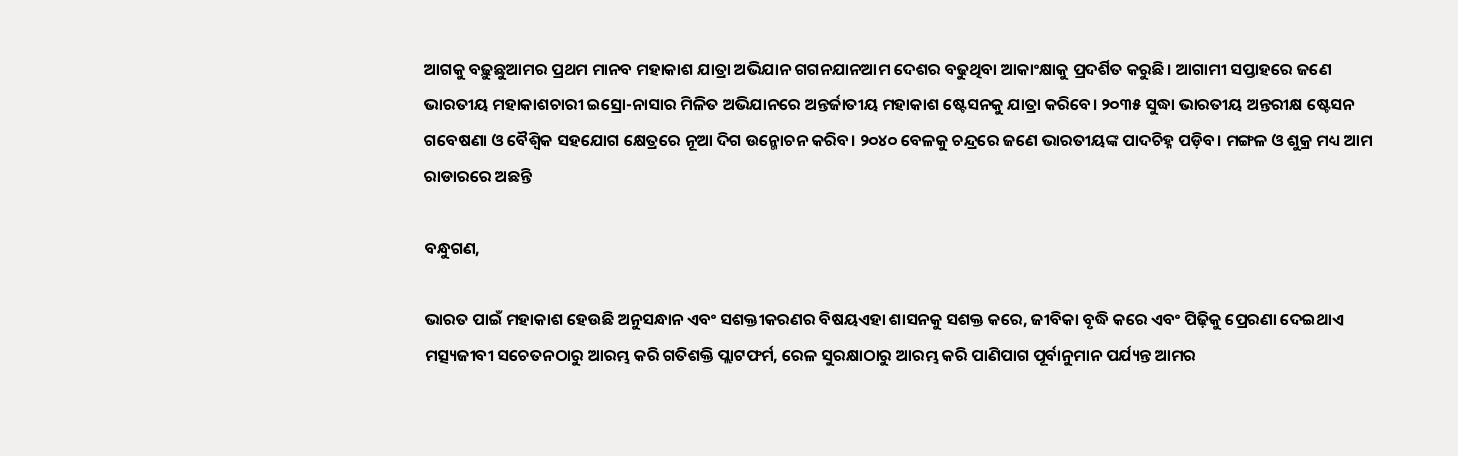ଆଗକୁ ବଢ଼ୁଛୁଆମର ପ୍ରଥମ ମାନବ ମହାକାଶ ଯାତ୍ରା ଅଭିଯାନ ଗଗନଯାନଆମ ଦେଶର ବଢୁଥିବା ଆକାଂକ୍ଷାକୁ ପ୍ରଦର୍ଶିତ କରୁଛି। ଆଗାମୀ ସପ୍ତାହରେ ଜଣେ ଭାରତୀୟ ମହାକାଶଚାରୀ ଇସ୍ରୋ-ନାସାର ମିଳିତ ଅଭିଯାନରେ ଅନ୍ତର୍ଜାତୀୟ ମହାକାଶ ଷ୍ଟେସନକୁ ଯାତ୍ରା କରିବେ। ୨୦୩୫ ସୁଦ୍ଧା ଭାରତୀୟ ଅନ୍ତରୀକ୍ଷ ଷ୍ଟେସନ ଗବେଷଣା ଓ ବୈଶ୍ୱିକ ସହଯୋଗ କ୍ଷେତ୍ରରେ ନୂଆ ଦିଗ ଉନ୍ମୋଚନ କରିବ। ୨୦୪୦ ବେଳକୁ ଚନ୍ଦ୍ରରେ ଜଣେ ଭାରତୀୟଙ୍କ ପାଦଚିହ୍ନ ପଡ଼ିବ। ମଙ୍ଗଳ ଓ ଶୁକ୍ର ମଧ୍ୟ ଆମ ରାଡାରରେ ଅଛନ୍ତି

ବନ୍ଧୁଗଣ,

ଭାରତ ପାଇଁ ମହାକାଶ ହେଉଛି ଅନୁସନ୍ଧାନ ଏବଂ ସଶକ୍ତୀକରଣର ବିଷୟଏହା ଶାସନକୁ ସଶକ୍ତ କରେ, ଜୀବିକା ବୃଦ୍ଧି କରେ ଏବଂ ପିଢ଼ିକୁ ପ୍ରେରଣା ଦେଇଥାଏ ମତ୍ସ୍ୟଜୀବୀ ସଚେତନଠାରୁ ଆରମ୍ଭ କରି ଗତିଶକ୍ତି ପ୍ଲାଟଫର୍ମ, ରେଳ ସୁରକ୍ଷାଠାରୁ ଆରମ୍ଭ କରି ପାଣିପାଗ ପୂର୍ବାନୁମାନ ପର୍ଯ୍ୟନ୍ତ ଆମର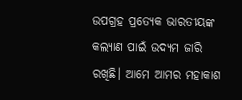ଉପଗ୍ରହ ପ୍ରତ୍ୟେକ ଭାରତୀୟଙ୍କ କଲ୍ୟାଣ ପାଇଁ ଉଦ୍ୟମ ଜାରି ରଖିଛି। ଆମେ ଆମର ମହାକାଶ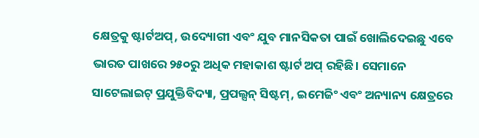କ୍ଷେତ୍ରକୁ ଷ୍ଟାର୍ଟଅପ୍, ଉଦ୍ୟୋଗୀ ଏବଂ ଯୁବ ମାନସିକତା ପାଇଁ ଖୋଲିଦେଇଛୁ ଏବେ ଭାରତ ପାଖରେ ୨୫୦ରୁ ଅଧିକ ମହାକାଶ ଷ୍ଟାର୍ଟ ଅପ୍ ରହିଛି। ସେମାନେ ସାଟେଲାଇଟ୍ ପ୍ରଯୁକ୍ତିବିଦ୍ୟା, ପ୍ରପଲ୍ସନ୍ ସିଷ୍ଟମ୍, ଇମେଜିଂ ଏବଂ ଅନ୍ୟାନ୍ୟ କ୍ଷେତ୍ରରେ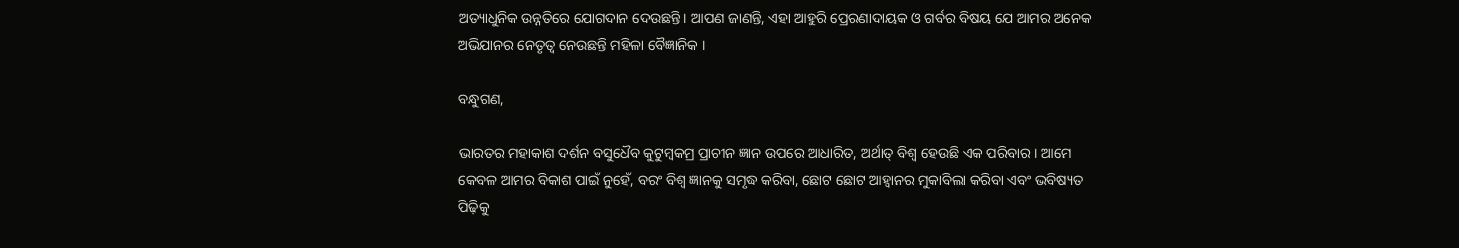ଅତ୍ୟାଧୁନିକ ଉନ୍ନତିରେ ଯୋଗଦାନ ଦେଉଛନ୍ତି। ଆପଣ ଜାଣନ୍ତି, ଏହା ଆହୁରି ପ୍ରେରଣାଦାୟକ ଓ ଗର୍ବର ବିଷୟ ଯେ ଆମର ଅନେକ ଅଭିଯାନର ନେତୃତ୍ୱ ନେଉଛନ୍ତି ମହିଳା ବୈଜ୍ଞାନିକ ।

ବନ୍ଧୁଗଣ,

ଭାରତର ମହାକାଶ ଦର୍ଶନ ବସୁଧୈବ କୁଟୁମ୍ବକମ୍ର ପ୍ରାଚୀନ ଜ୍ଞାନ ଉପରେ ଆଧାରିତ, ଅର୍ଥାତ୍ ବିଶ୍ୱ ହେଉଛି ଏକ ପରିବାର। ଆମେ କେବଳ ଆମର ବିକାଶ ପାଇଁ ନୁହେଁ, ବରଂ ବିଶ୍ୱ ଜ୍ଞାନକୁ ସମୃଦ୍ଧ କରିବା, ଛୋଟ ଛୋଟ ଆହ୍ୱାନର ମୁକାବିଲା କରିବା ଏବଂ ଭବିଷ୍ୟତ ପିଢ଼ିକୁ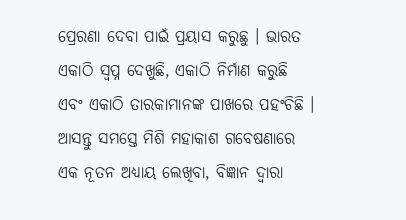ପ୍ରେରଣା ଦେବା ପାଇଁ ପ୍ରୟାସ କରୁଛୁ । ଭାରତ ଏକାଠି ସ୍ୱପ୍ନ ଦେଖୁଛି, ଏକାଠି ନିର୍ମାଣ କରୁଛି ଏବଂ ଏକାଠି ତାରକାମାନଙ୍କ ପାଖରେ ପହଂଚିଛି । ଆସନ୍ତୁ ସମସ୍ତେ ମିଶି ମହାକାଶ ଗବେଷଣାରେ ଏକ ନୂତନ ଅଧ୍ୟାୟ ଲେଖିବା, ବିଜ୍ଞାନ ଦ୍ୱାରା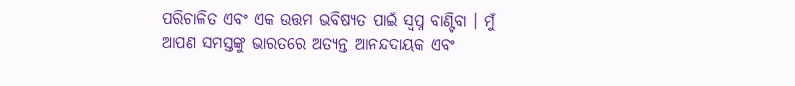ପରିଚାଳିତ ଏବଂ ଏକ ଉତ୍ତମ ଭବିଷ୍ୟତ ପାଇଁ ସ୍ୱପ୍ନ ବାଣ୍ଟିବା । ମୁଁ ଆପଣ ସମସ୍ତଙ୍କୁ ଭାରତରେ ଅତ୍ୟନ୍ତ ଆନନ୍ଦଦାୟକ ଏବଂ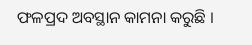ଫଳପ୍ରଦ ଅବସ୍ଥାନ କାମନା କରୁଛି ।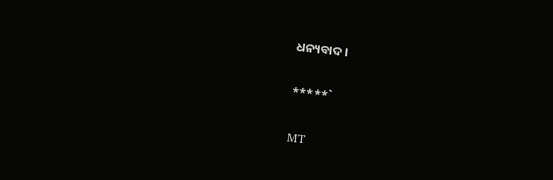ଧନ୍ୟବାଦ।

*****`

MT